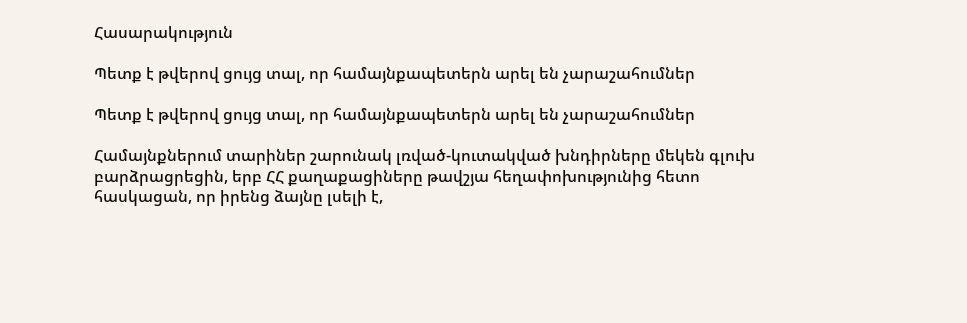Հասարակություն

Պետք է թվերով ցույց տալ, որ համայնքապետերն արել են չարաշահումներ

Պետք է թվերով ցույց տալ, որ համայնքապետերն արել են չարաշահումներ

Համայնքներում տարիներ շարունակ լռված-կուտակված խնդիրները մեկեն գլուխ բարձրացրեցին, երբ ՀՀ քաղաքացիները թավշյա հեղափոխությունից հետո հասկացան, որ իրենց ձայնը լսելի է,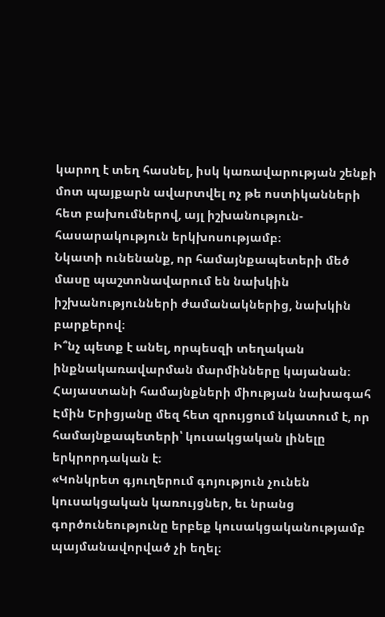կարող է տեղ հասնել, իսկ կառավարության շենքի մոտ պայքարն ավարտվել ոչ թե ոստիկանների հետ բախումներով, այլ իշխանություն-հասարակություն երկխոսությամբ։
Նկատի ունենանք, որ համայնքապետերի մեծ մասը պաշտոնավարում են նախկին իշխանությունների ժամանակներից, նախկին բարքերով։
Ի՞նչ պետք է անել, որպեսզի տեղական ինքնակառավարման մարմինները կայանան։
Հայաստանի համայնքների միության նախագահ Էմին Երիցյանը մեզ հետ զրույցում նկատում է, որ համայնքապետերի՝ կուսակցական լինելը երկրորդական է։
«Կոնկրետ գյուղերում գոյություն չունեն կուսակցական կառույցներ, եւ նրանց գործունեությունը երբեք կուսակցականությամբ պայմանավորված չի եղել։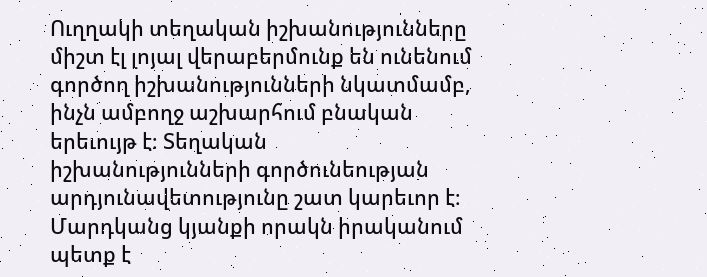Ուղղակի տեղական իշխանությունները միշտ էլ լոյալ վերաբերմունք են ունենում գործող իշխանությունների նկատմամբ, ինչն ամբողջ աշխարհում բնական երեւույթ է։ Տեղական իշխանությունների գործունեության արդյունավետությունը շատ կարեւոր է։ Մարդկանց կյանքի որակն իրականում պետք է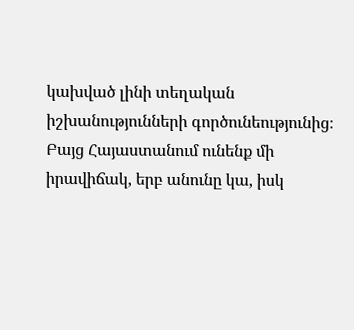կախված լինի տեղական իշխանությունների գործունեությունից։ Բայց Հայաստանում ունենք մի իրավիճակ, երբ անունը կա, իսկ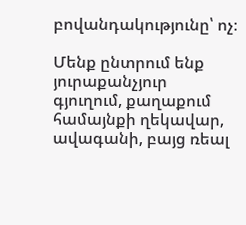բովանդակությունը՝ ոչ։

Մենք ընտրում ենք յուրաքանչյուր գյուղում, քաղաքում համայնքի ղեկավար, ավագանի, բայց ռեալ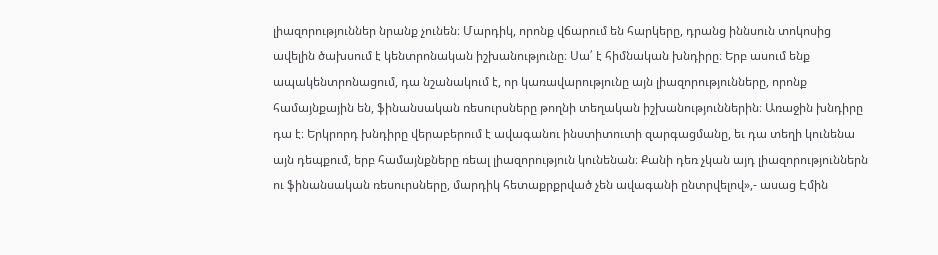լիազորություններ նրանք չունեն։ Մարդիկ, որոնք վճարում են հարկերը, դրանց իննսուն տոկոսից ավելին ծախսում է կենտրոնական իշխանությունը։ Սա՛ է հիմնական խնդիրը։ Երբ ասում ենք ապակենտրոնացում, դա նշանակում է, որ կառավարությունը այն լիազորությունները, որոնք համայնքային են, ֆինանսական ռեսուրսները թողնի տեղական իշխանություններին։ Առաջին խնդիրը դա է։ Երկրորդ խնդիրը վերաբերում է ավագանու ինստիտուտի զարգացմանը, եւ դա տեղի կունենա այն դեպքում, երբ համայնքները ռեալ լիազորություն կունենան։ Քանի դեռ չկան այդ լիազորություններն ու ֆինանսական ռեսուրսները, մարդիկ հետաքրքրված չեն ավագանի ընտրվելով»,- ասաց Էմին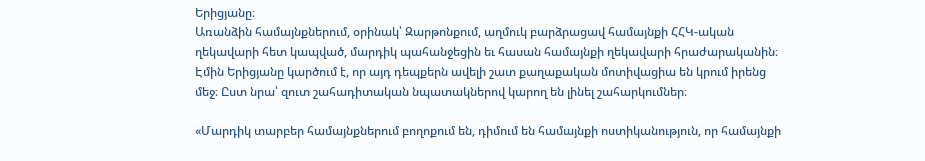Երիցյանը։
Առանձին համայնքներում, օրինակ՝ Զարթոնքում, աղմուկ բարձրացավ համայնքի ՀՀԿ-ական  ղեկավարի հետ կապված, մարդիկ պահանջեցին եւ հասան համայնքի ղեկավարի հրաժարականին։  Էմին Երիցյանը կարծում է, որ այդ դեպքերն ավելի շատ քաղաքական մոտիվացիա են կրում իրենց մեջ։ Ըստ նրա՝ զուտ շահադիտական նպատակներով կարող են լինել շահարկումներ։

«Մարդիկ տարբեր համայնքներում բողոքում են, դիմում են համայնքի ոստիկանություն, որ համայնքի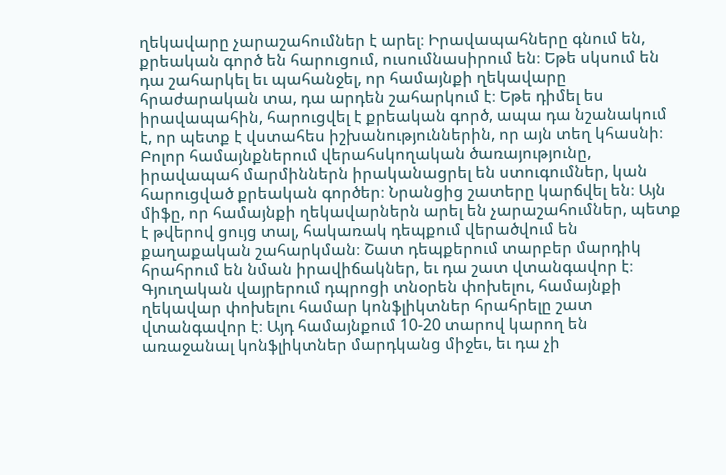ղեկավարը չարաշահումներ է արել։ Իրավապահները գնում են, քրեական գործ են հարուցում, ուսումնասիրում են։ Եթե սկսում են դա շահարկել եւ պահանջել, որ համայնքի ղեկավարը հրաժարական տա, դա արդեն շահարկում է։ Եթե դիմել ես իրավապահին, հարուցվել է քրեական գործ, ապա դա նշանակում է, որ պետք է վստահես իշխանություններին, որ այն տեղ կհասնի։ Բոլոր համայնքներում վերահսկողական ծառայությունը, իրավապահ մարմիններն իրականացրել են ստուգումներ, կան հարուցված քրեական գործեր։ Նրանցից շատերը կարճվել են։ Այն միֆը, որ համայնքի ղեկավարներն արել են չարաշահումներ, պետք է թվերով ցույց տալ, հակառակ դեպքում վերածվում են քաղաքական շահարկման։ Շատ դեպքերում տարբեր մարդիկ հրահրում են նման իրավիճակներ, եւ դա շատ վտանգավոր է։ Գյուղական վայրերում դպրոցի տնօրեն փոխելու, համայնքի ղեկավար փոխելու համար կոնֆլիկտներ հրահրելը շատ վտանգավոր է։ Այդ համայնքում 10-20 տարով կարող են առաջանալ կոնֆլիկտներ մարդկանց միջեւ, եւ դա չի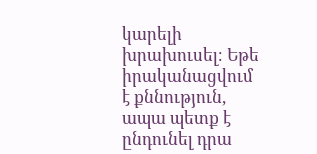կարելի խրախուսել։ Եթե իրականացվում է քննություն, ապա պետք է ընդունել դրա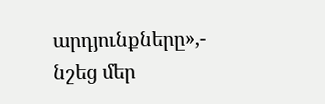արդյունքները»,- նշեց մեր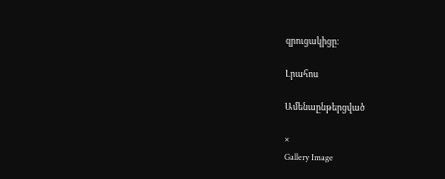զրուցակիցը։

Լրահոս

Ամենաընթերցված

×
Gallery Image